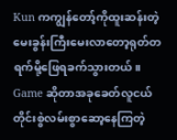Kun ကကျွန်တော့်ကိုထူးဆန်းတဲ့မေးခွန်းကြီးမေးလာတော့ရုတ်တရက်မို့ဖြေရခက်သွားတယ်။
Game ဆိုတာအခုခေတ်လူငယ်တိုင်းစွဲလမ်းစွာဆော့နေကြတဲ့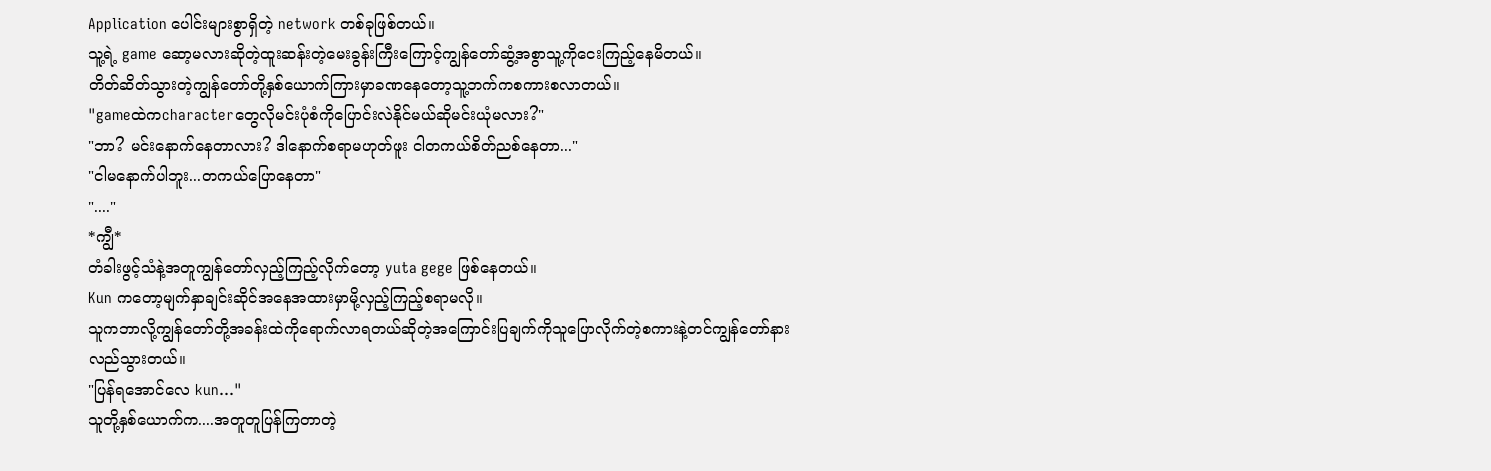Application ပေါင်းများစွာရှိတဲ့ network တစ်ခုဖြစ်တယ်။
သူ့ရဲ့ game ဆော့မလားဆိုတဲ့ထူးဆန်းတဲ့မေးခွန်းကြီးကြောင့်ကျွန်တော်ဆွံ့အစွာသူ့ကိုငေးကြည့်နေမိတယ်။
တိတ်ဆိတ်သွားတဲ့ကျွန်တော်တို့နှစ်ယောက်ကြားမှာခဏနေတော့သူ့ဘက်ကစကားစလာတယ်။
"gameထဲကcharacterတွေလိုမင်းပုံစံကိုပြောင်းလဲနိုင်မယ်ဆိုမင်းယုံမလား?"
"ဘာ? မင်းနောက်နေတာလား? ဒါနောက်စရာမဟုတ်ဖူး ငါတကယ်စိတ်ညစ်နေတာ..."
"ငါမနောက်ပါဘူး...တကယ်ပြောနေတာ"
"...."
*ကျွီ*
တံခါးဖွင့်သံနဲ့အတူကျွန်တော်လှည့်ကြည့်လိုက်တော့ yuta gege ဖြစ်နေတယ်။
Kun ကတော့မျက်နှာချင်းဆိုင်အနေအထားမှာမို့လှည့်ကြည့်စရာမလို။
သူကဘာလို့ကျွန်တော်တို့အခန်းထဲကိုရောက်လာရတယ်ဆိုတဲ့အကြောင်းပြချက်ကိုသူပြောလိုက်တဲ့စကားနဲ့တင်ကျွန်တော်နားလည်သွားတယ်။
"ပြန်ရအောင်လေ kun..."
သူတို့နှစ်ယောက်က....အတူတူပြန်ကြတာတဲ့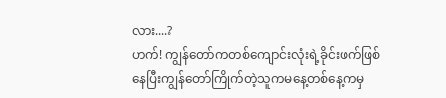လား....?
ဟက်! ကျွန်တော်ကတစ်ကျောင်းလုံးရဲ့ခိုင်းဖက်ဖြစ်နေပြီးကျွန်တော်ကြိုက်တဲ့သူကမနေ့တစ်နေ့ကမှ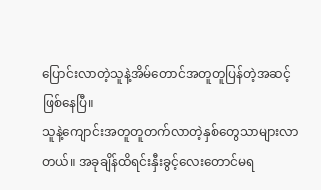ပြောင်းလာတဲ့သူနဲ့အိမ်တောင်အတူတူပြန်တဲ့အဆင့်ဖြစ်နေပြီ။
သူနဲ့ကျောင်းအတူတူတက်လာတဲ့နှစ်တွေသာများလာတယ်။ အခုချိန်ထိရင်းနှီးခွင့်လေးတောင်မရ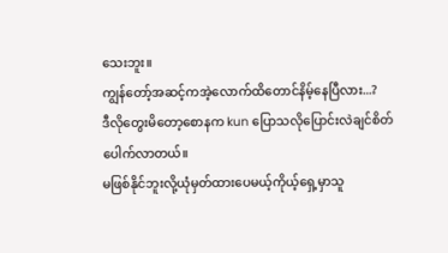သေးဘူး။
ကျွန်တော့်အဆင့်ကအဲ့လောက်ထိတောင်နိမ့်နေပြီလား...?
ဒီလိုတွေးမိတော့စောနက kun ပြောသလိုပြောင်းလဲချင်စိတ်ပေါက်လာတယ်။
မဖြစ်နိုင်ဘူးလို့ယုံမှတ်ထားပေမယ့်ကိုယ့်ရှေ့မှာသူ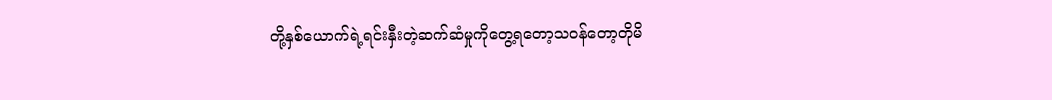တို့နှစ်ယောက်ရဲ့ရင်းနှီးတဲ့ဆက်ဆံမှုကိုတွေ့ရတော့သဝန်တော့တိုမိ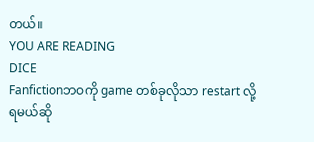တယ်။
YOU ARE READING
DICE
Fanfictionဘဝကို game တစ်ခုလိုသာ restart လို့ရမယ်ဆို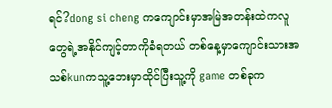ရင်?dong si cheng ကကျောင်းမှာအမြဲအတန်းထဲကလူတွေရဲ့အနိုင်ကျင့်တာကိုခံရတယ် တစ်နေ့မှာကျောင်းသားအသစ်kunကသူ့ဘေးမှာထိုင်ပြီးသူ့ကို game တစ်ခုက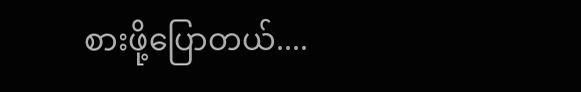စားဖို့ပြောတယ်....